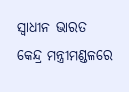ସ୍ୱାଧୀନ ଭାରତ
କେନ୍ଦ୍ର ମନ୍ତ୍ରୀମଣ୍ଡଳରେ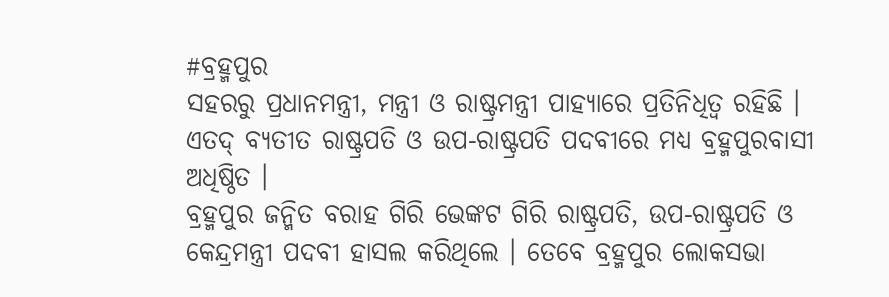#ବ୍ରହ୍ମପୁର
ସହରରୁ ପ୍ରଧାନମନ୍ତ୍ରୀ, ମନ୍ତ୍ରୀ ଓ ରାଷ୍ଟ୍ରମନ୍ତ୍ରୀ ପାହ୍ୟାରେ ପ୍ରତିନିଧିତ୍ୱ ରହିଛି ।
ଏତଦ୍ ବ୍ୟତୀତ ରାଷ୍ଟ୍ରପତି ଓ ଉପ-ରାଷ୍ଟ୍ରପତି ପଦବୀରେ ମଧ୍ୟ ବ୍ରହ୍ମପୁରବାସୀ ଅଧିଷ୍ଠିତ ।
ବ୍ରହ୍ମପୁର ଜନ୍ମିତ ବରାହ ଗିରି ଭେଙ୍କଟ ଗିରି ରାଷ୍ଟ୍ରପତି, ଉପ-ରାଷ୍ଟ୍ରପତି ଓ
କେନ୍ଦ୍ରମନ୍ତ୍ରୀ ପଦବୀ ହାସଲ କରିଥିଲେ । ତେବେ ବ୍ରହ୍ମପୁର ଲୋକସଭା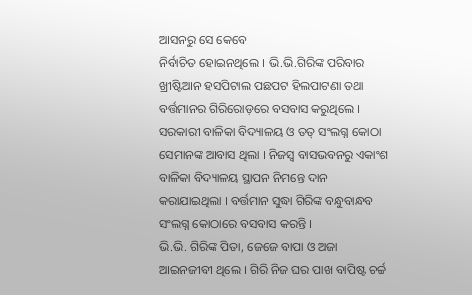ଆସନରୁ ସେ କେବେ
ନିର୍ବାଚିତ ହୋଇନଥିଲେ । ଭି.ଭି.ଗିରିଙ୍କ ପରିବାର ଖ୍ରୀଷ୍ଟିଆନ ହସପିଟାଲ ପଛପଟ ହିଲପାଟଣା ତଥା
ବର୍ତ୍ତମାନର ଗିରିରୋଡ଼ରେ ବସବାସ କରୁଥିଲେ । ସରକାରୀ ବାଳିକା ବିଦ୍ୟାଳୟ ଓ ତତ୍ ସଂଲଗ୍ନ କୋଠା
ସେମାନଙ୍କ ଆବାସ ଥିଲା । ନିଜସ୍ୱ ବାସଭବନରୁ ଏକାଂଶ ବାଳିକା ବିଦ୍ୟାଳୟ ସ୍ଥାପନ ନିମନ୍ତେ ଦାନ
କରାଯାଇଥିଲା । ବର୍ତ୍ତମାନ ସୁଦ୍ଧା ଗିରିଙ୍କ ବନ୍ଧୁବାନ୍ଧବ ସଂଲଗ୍ନ କୋଠାରେ ବସବାସ କରନ୍ତି ।
ଭି.ଭି. ଗିରିଙ୍କ ପିତା, ଜେଜେ ବାପା ଓ ଅଜା ଆଇନଜୀବୀ ଥିଲେ । ଗିରି ନିଜ ଘର ପାଖ ବାପିଷ୍ଟ ଚର୍ଚ୍ଚ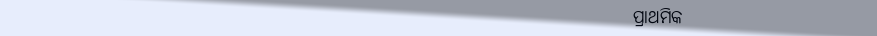ପ୍ରାଥମିକ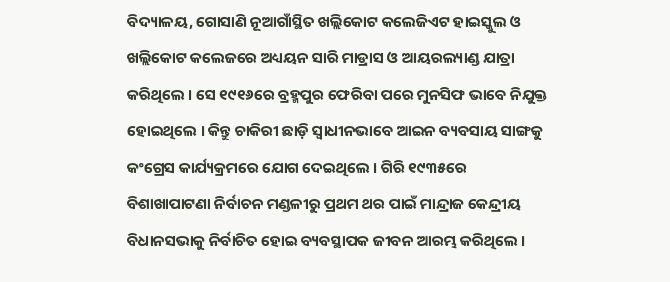ବିଦ୍ୟାଳୟ, ଗୋସାଣି ନୂଆଗାଁସ୍ଥିତ ଖଲ୍ଲିକୋଟ କଲେଜିଏଟ ହାଇସ୍କୁଲ ଓ ଖଲ୍ଲିକୋଟ କଲେଜରେ ଅଧ୍ୟୟନ ସାରି ମାଡ୍ରାସ ଓ ଆୟରଲ୍ୟାଣ୍ଡ ଯାତ୍ରା କରିଥିଲେ । ସେ ୧୯୧୬ରେ ବ୍ରହ୍ମପୁର ଫେରିବା ପରେ ମୁନସିଫ ଭାବେ ନିଯୁକ୍ତ ହୋଇଥିଲେ । କିନ୍ତୁ ଚାକିରୀ ଛାଡ଼ି ସ୍ୱାଧୀନଭାବେ ଆଇନ ବ୍ୟବସାୟ ସାଙ୍ଗକୁ କଂଗ୍ରେସ କାର୍ଯ୍ୟକ୍ରମରେ ଯୋଗ ଦେଇଥିଲେ । ଗିରି ୧୯୩୫ରେ ବିଶାଖାପାଟଣା ନିର୍ବାଚନ ମଣ୍ଡଳୀରୁ ପ୍ରଥମ ଥର ପାଇଁ ମାନ୍ଦ୍ରାଜ କେନ୍ଦ୍ରୀୟ ବିଧାନସଭାକୁ ନିର୍ବାଚିତ ହୋଇ ବ୍ୟବସ୍ଥାପକ ଜୀବନ ଆରମ୍ଭ କରିଥିଲେ ।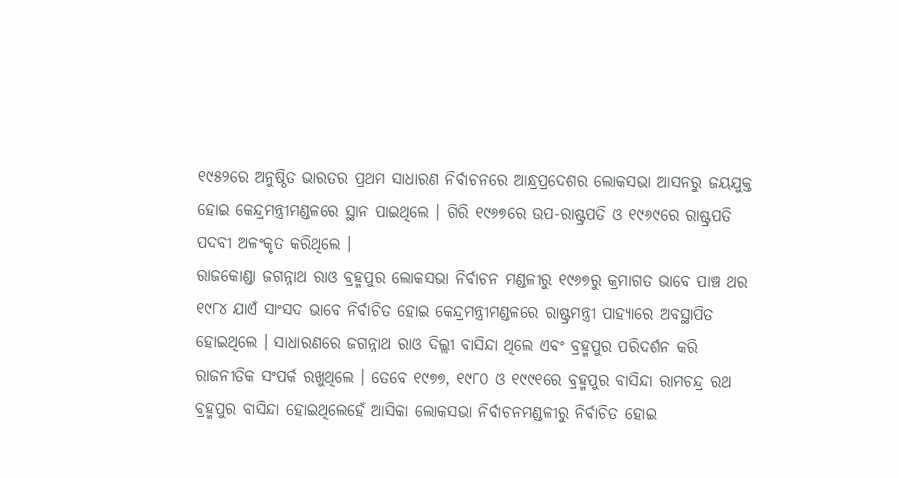୧୯୫୨ରେ ଅନୁଷ୍ଠିତ ଭାରତର ପ୍ରଥମ ସାଧାରଣ ନିର୍ବାଚନରେ ଆନ୍ଧ୍ରପ୍ରଦେଶର ଲୋକସଭା ଆସନରୁ ଜୟଯୁକ୍ତ ହୋଇ କେନ୍ଦ୍ରମନ୍ତ୍ରୀମଣ୍ଡଳରେ ସ୍ଥାନ ପାଇଥିଲେ । ଗିରି ୧୯୬୭ରେ ଉପ-ରାଷ୍ଟ୍ରପତି ଓ ୧୯୬୯ରେ ରାଷ୍ଟ୍ରପତି ପଦବୀ ଅଳଂକୃତ କରିଥିଲେ ।
ରାଜକୋଣ୍ଡା ଜଗନ୍ନାଥ ରାଓ ବ୍ରହ୍ମପୁର ଲୋକସଭା ନିର୍ବାଚନ ମଣ୍ଡଳୀରୁ ୧୯୬୭ରୁ କ୍ରମାଗତ ଭାବେ ପାଞ୍ଚ ଥର ୧୯୮୪ ଯାଏଁ ସାଂସଦ ଭାବେ ନିର୍ବାଚିତ ହୋଇ କେନ୍ଦ୍ରମନ୍ତ୍ରୀମଣ୍ଡଳରେ ରାଷ୍ଟ୍ରମନ୍ତ୍ରୀ ପାହ୍ୟାରେ ଅବସ୍ଥାପିତ ହୋଇଥିଲେ । ସାଧାରଣରେ ଜଗନ୍ନାଥ ରାଓ ଦିଲ୍ଲୀ ବାସିନ୍ଦା ଥିଲେ ଏବଂ ବ୍ରହ୍ମପୁର ପରିଦର୍ଶନ କରି ରାଜନୀତିକ ସଂପର୍କ ରଖୁଥିଲେ । ତେବେ ୧୯୭୭, ୧୯୮୦ ଓ ୧୯୯୧ରେ ବ୍ରହ୍ମପୁର ବାସିନ୍ଦା ରାମଚନ୍ଦ୍ର ରଥ ବ୍ରହ୍ମପୁର ବାସିନ୍ଦା ହୋଇଥିଲେହେଁ ଆସିକା ଲୋକସଭା ନିର୍ବାଚନମଣ୍ଡଳୀରୁ ନିର୍ବାଚିତ ହୋଇ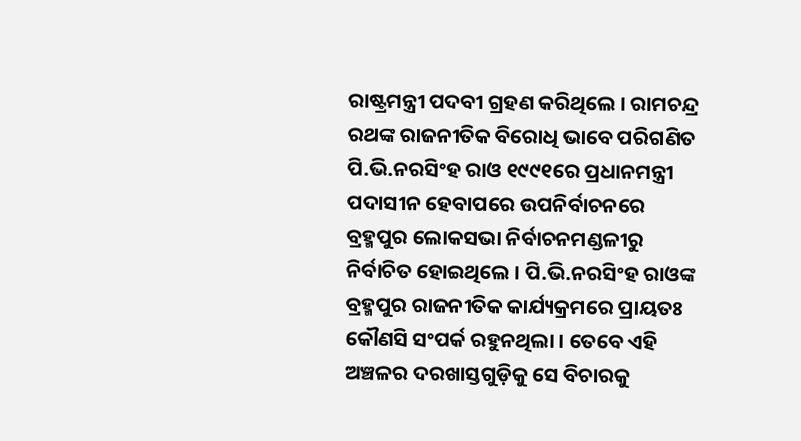ରାଷ୍ଟ୍ରମନ୍ତ୍ରୀ ପଦବୀ ଗ୍ରହଣ କରିଥିଲେ । ରାମଚନ୍ଦ୍ର ରଥଙ୍କ ରାଜନୀତିକ ବିରୋଧି ଭାବେ ପରିଗଣିତ ପି.ଭି.ନରସିଂହ ରାଓ ୧୯୯୧ରେ ପ୍ରଧାନମନ୍ତ୍ରୀ ପଦାସୀନ ହେବାପରେ ଉପନିର୍ବାଚନରେ ବ୍ରହ୍ମପୁର ଲୋକସଭା ନିର୍ବାଚନମଣ୍ଡଳୀରୁ ନିର୍ବାଚିତ ହୋଇଥିଲେ । ପି.ଭି.ନରସିଂହ ରାଓଙ୍କ ବ୍ରହ୍ମପୁର ରାଜନୀତିକ କାର୍ଯ୍ୟକ୍ରମରେ ପ୍ରାୟତଃ କୌଣସି ସଂପର୍କ ରହୁନଥିଲା । ତେବେ ଏହି ଅଞ୍ଚଳର ଦରଖାସ୍ତଗୁଡ଼ିକୁ ସେ ବିଚାରକୁ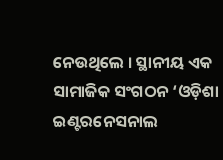ନେଉଥିଲେ । ସ୍ଥାନୀୟ ଏକ ସାମାଜିକ ସଂଗଠନ ‘ଓଡ଼ିଶା ଇଣ୍ଟରନେସନାଲ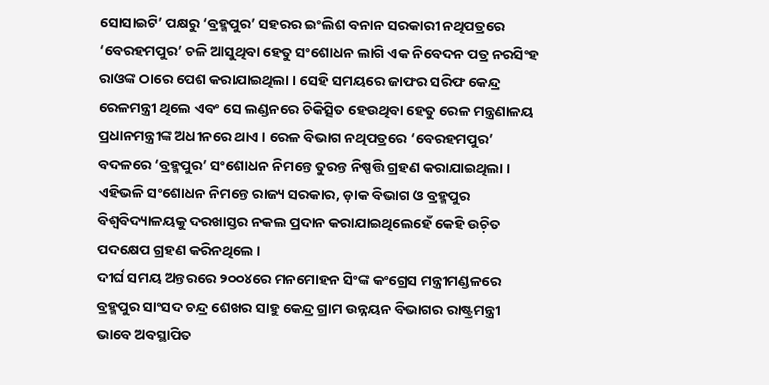ସୋସାଇଟି’ ପକ୍ଷରୁ ‘ବ୍ରହ୍ମପୁର’ ସହରର ଇଂଲିଶ ବନାନ ସରକାରୀ ନଥିପତ୍ରରେ ‘ବେରହମପୁର’ ଚଳି ଆସୁଥିବା ହେତୁ ସଂଶୋଧନ ଲାଗି ଏକ ନିବେଦନ ପତ୍ର ନରସିଂହ ରାଓଙ୍କ ଠାରେ ପେଶ କରାଯାଇଥିଲା । ସେହି ସମୟରେ ଜାଫର ସରିଫ କେନ୍ଦ୍ର ରେଳମନ୍ତ୍ରୀ ଥିଲେ ଏବଂ ସେ ଲଣ୍ଡନରେ ଚିକିତ୍ସିତ ହେଉଥିବା ହେତୁ ରେଳ ମନ୍ତ୍ରଣାଳୟ ପ୍ରଧାନମନ୍ତ୍ରୀଙ୍କ ଅଧୀନରେ ଥାଏ । ରେଳ ବିଭାଗ ନଥିପତ୍ରରେ ‘ବେରହମପୁର’ ବଦଳରେ ‘ବ୍ରହ୍ମପୁର’ ସଂଶୋଧନ ନିମନ୍ତେ ତୁରନ୍ତ ନିଷ୍ପତ୍ତି ଗ୍ରହଣ କରାଯାଇଥିଲା । ଏହିଭଳି ସଂଶୋଧନ ନିମନ୍ତେ ରାଜ୍ୟ ସରକାର, ଡ଼ାକ ବିଭାଗ ଓ ବ୍ରହ୍ମପୁର ବିଶ୍ୱବିଦ୍ୟାଳୟକୁ ଦରଖାସ୍ତର ନକଲ ପ୍ରଦାନ କରାଯାଇଥିଲେହେଁ କେହି ଉଚ଼ିତ ପଦକ୍ଷେପ ଗ୍ରହଣ କରିନଥିଲେ ।
ଦୀର୍ଘ ସମୟ ଅନ୍ତରରେ ୨୦୦୪ରେ ମନମୋହନ ସିଂଙ୍କ କଂଗ୍ରେସ ମନ୍ତ୍ରୀମଣ୍ଡଳରେ ବ୍ରହ୍ମପୁର ସାଂସଦ ଚନ୍ଦ୍ର ଶେଖର ସାହୁ କେନ୍ଦ୍ର ଗ୍ରାମ ଉନ୍ନୟନ ବିଭାଗର ରାଷ୍ଟ୍ରମନ୍ତ୍ରୀ ଭାବେ ଅବସ୍ଥାପିତ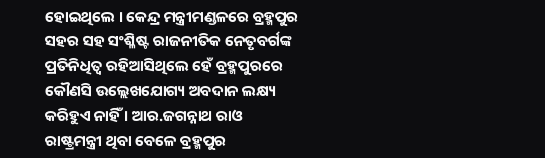ହୋଇଥିଲେ । କେନ୍ଦ୍ର ମନ୍ତ୍ରୀମଣ୍ଡଳରେ ବ୍ରହ୍ମପୁର ସହର ସହ ସଂଶ୍ଳିଷ୍ଟ ରାଜନୀତିକ ନେତୃବର୍ଗଙ୍କ ପ୍ରତିନିଧିତ୍ୱ ରହିଆସିଥିଲେ ହେଁ ବ୍ରହ୍ମପୁରରେ କୌଣସି ଉଲ୍ଲେଖଯୋଗ୍ୟ ଅବଦାନ ଲକ୍ଷ୍ୟ କରିହୁଏ ନାହିଁ । ଆର.ଜଗନ୍ନାଥ ରାଓ ରାଷ୍ଟ୍ରମନ୍ତ୍ରୀ ଥିବା ବେଳେ ବ୍ରହ୍ମପୁର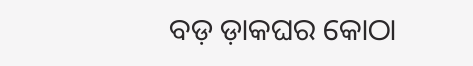ବଡ଼ ଡ଼ାକଘର କୋଠା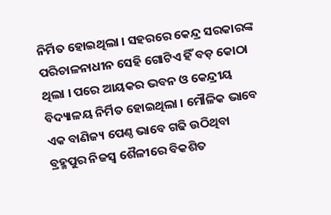ନିର୍ମିତ ହୋଇଥିଲା । ସହରରେ କେନ୍ଦ୍ର ସରକାରଙ୍କ ପରିଚାଳନାଧୀନ ସେହି ଗୋଟିଏ ହିଁ ବଡ଼ କୋଠା ଥିଲା । ପରେ ଆୟକର ଭବନ ଓ କେନ୍ଦ୍ରୀୟ ବିଦ୍ୟାଳୟ ନିର୍ମିତ ହୋଇଥିଲା । ମୌଳିକ ଭାବେ ଏକ ବାଣିଜ୍ୟ ପେଣ୍ଠ ଭାବେ ଗଢି ଉଠିଥିବା ବ୍ରହ୍ମପୁର ନିଜସ୍ୱ ଶୈଳୀରେ ବିକଶିତ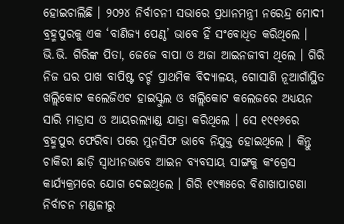ହୋଇଚାଲିଛି । ୨୦୨୪ ନିର୍ବାଚନୀ ସଭାରେ ପ୍ରଧାନମନ୍ତ୍ରୀ ନରେନ୍ଦ୍ର ମୋଦୀ ବ୍ରହ୍ମପୁରକୁ ଏକ ‘ବାଣିଜ୍ୟ ପେଣ୍ଠ’ ଭାବେ ହିଁ ସଂବୋଧିତ କରିଥିଲେ ।
ଭି.ଭି. ଗିରିଙ୍କ ପିତା, ଜେଜେ ବାପା ଓ ଅଜା ଆଇନଜୀବୀ ଥିଲେ । ଗିରି ନିଜ ଘର ପାଖ ବାପିଷ୍ଟ ଚର୍ଚ୍ଚ ପ୍ରାଥମିକ ବିଦ୍ୟାଳୟ, ଗୋସାଣି ନୂଆଗାଁସ୍ଥିତ ଖଲ୍ଲିକୋଟ କଲେଜିଏଟ ହାଇସ୍କୁଲ ଓ ଖଲ୍ଲିକୋଟ କଲେଜରେ ଅଧ୍ୟୟନ ସାରି ମାଡ୍ରାସ ଓ ଆୟରଲ୍ୟାଣ୍ଡ ଯାତ୍ରା କରିଥିଲେ । ସେ ୧୯୧୬ରେ ବ୍ରହ୍ମପୁର ଫେରିବା ପରେ ମୁନସିଫ ଭାବେ ନିଯୁକ୍ତ ହୋଇଥିଲେ । କିନ୍ତୁ ଚାକିରୀ ଛାଡ଼ି ସ୍ୱାଧୀନଭାବେ ଆଇନ ବ୍ୟବସାୟ ସାଙ୍ଗକୁ କଂଗ୍ରେସ କାର୍ଯ୍ୟକ୍ରମରେ ଯୋଗ ଦେଇଥିଲେ । ଗିରି ୧୯୩୫ରେ ବିଶାଖାପାଟଣା ନିର୍ବାଚନ ମଣ୍ଡଳୀରୁ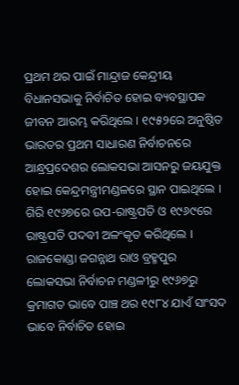ପ୍ରଥମ ଥର ପାଇଁ ମାନ୍ଦ୍ରାଜ କେନ୍ଦ୍ରୀୟ ବିଧାନସଭାକୁ ନିର୍ବାଚିତ ହୋଇ ବ୍ୟବସ୍ଥାପକ ଜୀବନ ଆରମ୍ଭ କରିଥିଲେ । ୧୯୫୨ରେ ଅନୁଷ୍ଠିତ ଭାରତର ପ୍ରଥମ ସାଧାରଣ ନିର୍ବାଚନରେ ଆନ୍ଧ୍ରପ୍ରଦେଶର ଲୋକସଭା ଆସନରୁ ଜୟଯୁକ୍ତ ହୋଇ କେନ୍ଦ୍ରମନ୍ତ୍ରୀମଣ୍ଡଳରେ ସ୍ଥାନ ପାଇଥିଲେ । ଗିରି ୧୯୬୭ରେ ଉପ-ରାଷ୍ଟ୍ରପତି ଓ ୧୯୬୯ରେ ରାଷ୍ଟ୍ରପତି ପଦବୀ ଅଳଂକୃତ କରିଥିଲେ ।
ରାଜକୋଣ୍ଡା ଜଗନ୍ନାଥ ରାଓ ବ୍ରହ୍ମପୁର ଲୋକସଭା ନିର୍ବାଚନ ମଣ୍ଡଳୀରୁ ୧୯୬୭ରୁ କ୍ରମାଗତ ଭାବେ ପାଞ୍ଚ ଥର ୧୯୮୪ ଯାଏଁ ସାଂସଦ ଭାବେ ନିର୍ବାଚିତ ହୋଇ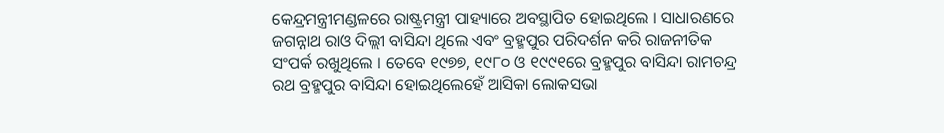କେନ୍ଦ୍ରମନ୍ତ୍ରୀମଣ୍ଡଳରେ ରାଷ୍ଟ୍ରମନ୍ତ୍ରୀ ପାହ୍ୟାରେ ଅବସ୍ଥାପିତ ହୋଇଥିଲେ । ସାଧାରଣରେ ଜଗନ୍ନାଥ ରାଓ ଦିଲ୍ଲୀ ବାସିନ୍ଦା ଥିଲେ ଏବଂ ବ୍ରହ୍ମପୁର ପରିଦର୍ଶନ କରି ରାଜନୀତିକ ସଂପର୍କ ରଖୁଥିଲେ । ତେବେ ୧୯୭୭, ୧୯୮୦ ଓ ୧୯୯୧ରେ ବ୍ରହ୍ମପୁର ବାସିନ୍ଦା ରାମଚନ୍ଦ୍ର ରଥ ବ୍ରହ୍ମପୁର ବାସିନ୍ଦା ହୋଇଥିଲେହେଁ ଆସିକା ଲୋକସଭା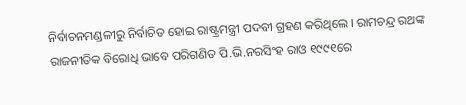ନିର୍ବାଚନମଣ୍ଡଳୀରୁ ନିର୍ବାଚିତ ହୋଇ ରାଷ୍ଟ୍ରମନ୍ତ୍ରୀ ପଦବୀ ଗ୍ରହଣ କରିଥିଲେ । ରାମଚନ୍ଦ୍ର ରଥଙ୍କ ରାଜନୀତିକ ବିରୋଧି ଭାବେ ପରିଗଣିତ ପି.ଭି.ନରସିଂହ ରାଓ ୧୯୯୧ରେ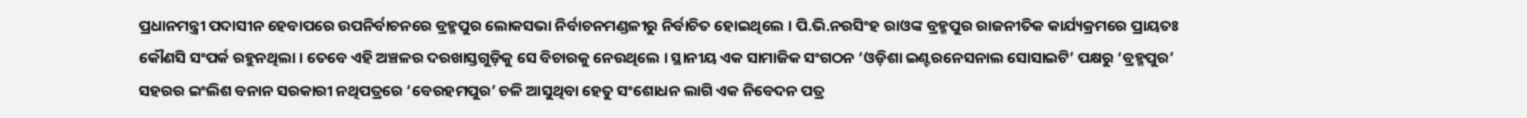ପ୍ରଧାନମନ୍ତ୍ରୀ ପଦାସୀନ ହେବାପରେ ଉପନିର୍ବାଚନରେ ବ୍ରହ୍ମପୁର ଲୋକସଭା ନିର୍ବାଚନମଣ୍ଡଳୀରୁ ନିର୍ବାଚିତ ହୋଇଥିଲେ । ପି.ଭି.ନରସିଂହ ରାଓଙ୍କ ବ୍ରହ୍ମପୁର ରାଜନୀତିକ କାର୍ଯ୍ୟକ୍ରମରେ ପ୍ରାୟତଃ କୌଣସି ସଂପର୍କ ରହୁନଥିଲା । ତେବେ ଏହି ଅଞ୍ଚଳର ଦରଖାସ୍ତଗୁଡ଼ିକୁ ସେ ବିଚାରକୁ ନେଉଥିଲେ । ସ୍ଥାନୀୟ ଏକ ସାମାଜିକ ସଂଗଠନ ‘ଓଡ଼ିଶା ଇଣ୍ଟରନେସନାଲ ସୋସାଇଟି’ ପକ୍ଷରୁ ‘ବ୍ରହ୍ମପୁର’ ସହରର ଇଂଲିଶ ବନାନ ସରକାରୀ ନଥିପତ୍ରରେ ‘ବେରହମପୁର’ ଚଳି ଆସୁଥିବା ହେତୁ ସଂଶୋଧନ ଲାଗି ଏକ ନିବେଦନ ପତ୍ର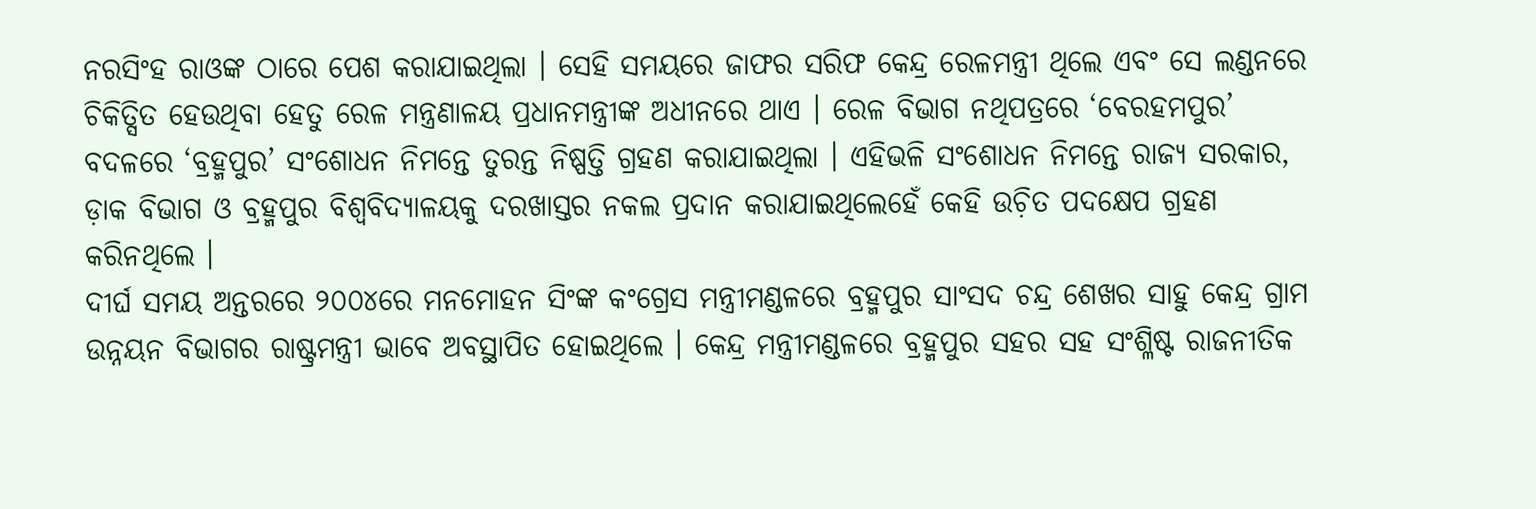ନରସିଂହ ରାଓଙ୍କ ଠାରେ ପେଶ କରାଯାଇଥିଲା । ସେହି ସମୟରେ ଜାଫର ସରିଫ କେନ୍ଦ୍ର ରେଳମନ୍ତ୍ରୀ ଥିଲେ ଏବଂ ସେ ଲଣ୍ଡନରେ ଚିକିତ୍ସିତ ହେଉଥିବା ହେତୁ ରେଳ ମନ୍ତ୍ରଣାଳୟ ପ୍ରଧାନମନ୍ତ୍ରୀଙ୍କ ଅଧୀନରେ ଥାଏ । ରେଳ ବିଭାଗ ନଥିପତ୍ରରେ ‘ବେରହମପୁର’ ବଦଳରେ ‘ବ୍ରହ୍ମପୁର’ ସଂଶୋଧନ ନିମନ୍ତେ ତୁରନ୍ତ ନିଷ୍ପତ୍ତି ଗ୍ରହଣ କରାଯାଇଥିଲା । ଏହିଭଳି ସଂଶୋଧନ ନିମନ୍ତେ ରାଜ୍ୟ ସରକାର, ଡ଼ାକ ବିଭାଗ ଓ ବ୍ରହ୍ମପୁର ବିଶ୍ୱବିଦ୍ୟାଳୟକୁ ଦରଖାସ୍ତର ନକଲ ପ୍ରଦାନ କରାଯାଇଥିଲେହେଁ କେହି ଉଚ଼ିତ ପଦକ୍ଷେପ ଗ୍ରହଣ କରିନଥିଲେ ।
ଦୀର୍ଘ ସମୟ ଅନ୍ତରରେ ୨୦୦୪ରେ ମନମୋହନ ସିଂଙ୍କ କଂଗ୍ରେସ ମନ୍ତ୍ରୀମଣ୍ଡଳରେ ବ୍ରହ୍ମପୁର ସାଂସଦ ଚନ୍ଦ୍ର ଶେଖର ସାହୁ କେନ୍ଦ୍ର ଗ୍ରାମ ଉନ୍ନୟନ ବିଭାଗର ରାଷ୍ଟ୍ରମନ୍ତ୍ରୀ ଭାବେ ଅବସ୍ଥାପିତ ହୋଇଥିଲେ । କେନ୍ଦ୍ର ମନ୍ତ୍ରୀମଣ୍ଡଳରେ ବ୍ରହ୍ମପୁର ସହର ସହ ସଂଶ୍ଳିଷ୍ଟ ରାଜନୀତିକ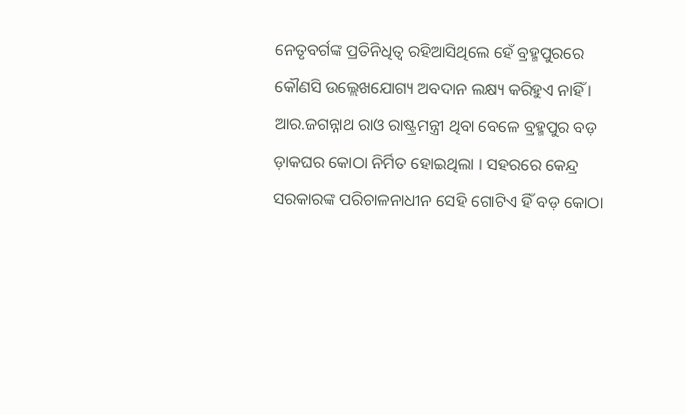ନେତୃବର୍ଗଙ୍କ ପ୍ରତିନିଧିତ୍ୱ ରହିଆସିଥିଲେ ହେଁ ବ୍ରହ୍ମପୁରରେ କୌଣସି ଉଲ୍ଲେଖଯୋଗ୍ୟ ଅବଦାନ ଲକ୍ଷ୍ୟ କରିହୁଏ ନାହିଁ । ଆର.ଜଗନ୍ନାଥ ରାଓ ରାଷ୍ଟ୍ରମନ୍ତ୍ରୀ ଥିବା ବେଳେ ବ୍ରହ୍ମପୁର ବଡ଼ ଡ଼ାକଘର କୋଠା ନିର୍ମିତ ହୋଇଥିଲା । ସହରରେ କେନ୍ଦ୍ର ସରକାରଙ୍କ ପରିଚାଳନାଧୀନ ସେହି ଗୋଟିଏ ହିଁ ବଡ଼ କୋଠା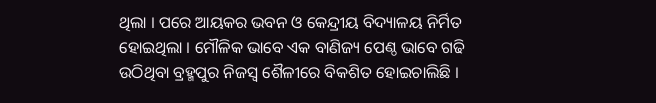ଥିଲା । ପରେ ଆୟକର ଭବନ ଓ କେନ୍ଦ୍ରୀୟ ବିଦ୍ୟାଳୟ ନିର୍ମିତ ହୋଇଥିଲା । ମୌଳିକ ଭାବେ ଏକ ବାଣିଜ୍ୟ ପେଣ୍ଠ ଭାବେ ଗଢି ଉଠିଥିବା ବ୍ରହ୍ମପୁର ନିଜସ୍ୱ ଶୈଳୀରେ ବିକଶିତ ହୋଇଚାଲିଛି ।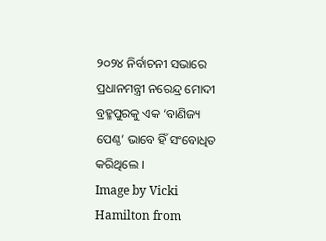୨୦୨୪ ନିର୍ବାଚନୀ ସଭାରେ ପ୍ରଧାନମନ୍ତ୍ରୀ ନରେନ୍ଦ୍ର ମୋଦୀ ବ୍ରହ୍ମପୁରକୁ ଏକ ‘ବାଣିଜ୍ୟ ପେଣ୍ଠ’ ଭାବେ ହିଁ ସଂବୋଧିତ କରିଥିଲେ ।
Image by Vicki Hamilton from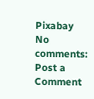Pixabay
No comments:
Post a Comment